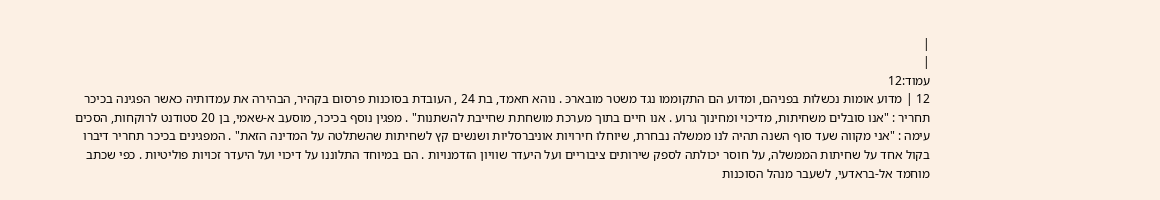|
|
עמוד:12
12 | מדוע אומות נכשלות בפניהם, ומדוע הם התקוממו נגד משטר מובארכּ . נוהא חאמד, בת 24 , העובדת בסוכנות פרסום בקהיר, הבהירה את עמדותיה כאשר הפגינה בכיכר תחריר : "אנו סובלים משחיתות, מדיכוי ומחינוך גרוע . אנו חיים בתוך מערכת מושחתת שחייבת להשתנות" . מפגין נוסף בכיכר, מוסעב א-שאמי, בן 20 סטודנט לרוקחות, הסכים עימה : "אני מקווה שעד סוף השנה תהיה לנו ממשלה נבחרת, שיוחלו חירויות אוניברסליות ושנשים קץ לשחיתות שהשתלטה על המדינה הזאת" . המפגינים בכיכר תחריר דיברו בקול אחד על שחיתות הממשלה, על חוסר יכולתה לספק שירותים ציבוריים ועל היעדר שוויון הזדמנויות . הם במיוחד התלוננו על דיכוי ועל היעדר זכויות פוליטיות . כפי שכתב מוחמד אל-בראדעי, לשעבר מנהל הסוכנות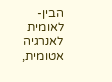הבין-לאומית לאנרגיה אטומית,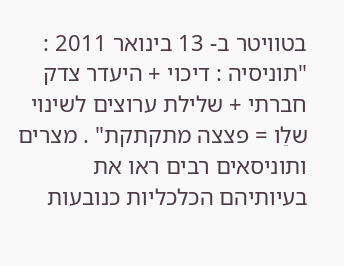בטוויטר ב- 13 בינואר 2011 : "תוניסיה : דיכוי + היעדר צדק חברתי + שלילת ערוצים לשינוי שלֵו = פצצה מתקתקת" . מצרים ותוניסאים רבים ראו את בעיותיהם הכלכליות כנובעות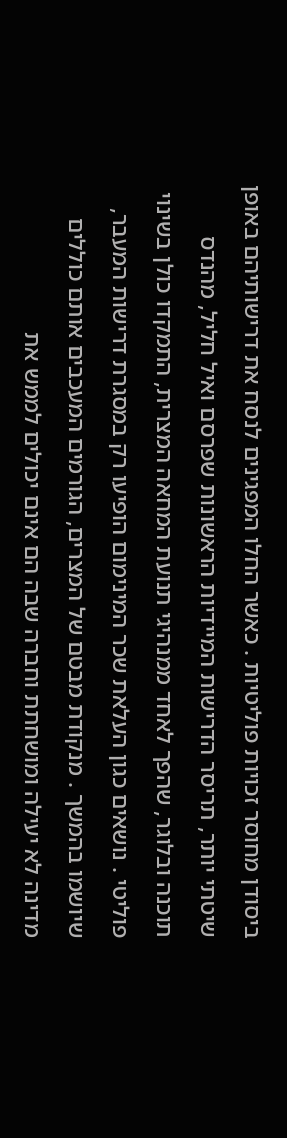ביסודן מחוסר זכויות פוליטיות . כאשר החלו המפגינים לנסח את דרישותיהם באופן שיטתי יותר, תריסר הדרישות המיידיות הראשונות שפרסם ואיל חליל, מהנדס תוכנה ובלוגר, שהפך לאחד ממנהיגי תנועת המחאה המצרית, התמקדו כולן בשינוי פוליטי . נושאים כגון העלאת שכר המינימום הופיעו רק במסגרת דרישות המעבר, שיושמו בהמשך . מנקודת מבטם של המצרים, הגורמים המעכבים אותם כוללים מדינה לא יעילה ומושחתת וחברה שבה הם אינם יכולים לממש את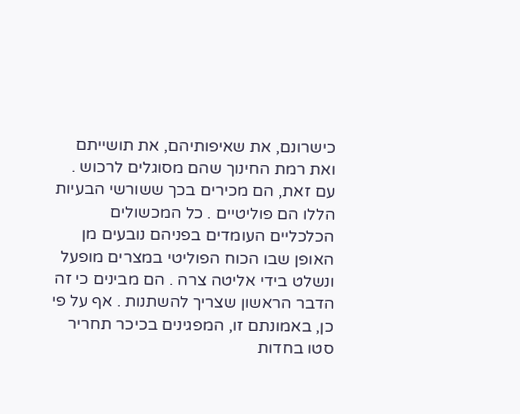כישרונם, את שאיפותיהם, את תושייתם ואת רמת החינוך שהם מסוגלים לרכוש . עם זאת, הם מכירים בכך ששורשי הבעיות הללו הם פוליטיים . כל המכשולים הכלכליים העומדים בפניהם נובעים מן האופן שבו הכוח הפוליטי במצרים מופעל ונשלט בידי אליטה צרה . הם מבינים כי זה הדבר הראשון שצריך להשתנות . אף על פי כן, באמונתם זו, המפגינים בכיכר תחריר סטו בחדות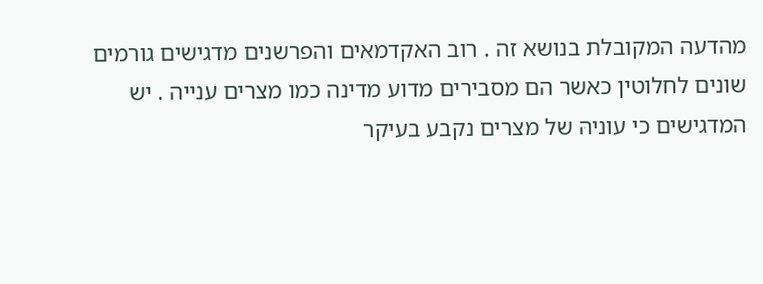מהדעה המקובלת בנושא זה . רוב האקדמאים והפרשנים מדגישים גורמים שונים לחלוטין כאשר הם מסבירים מדוע מדינה כמו מצרים ענייה . יש המדגישים כי עוניהּ של מצרים נקבע בעיקר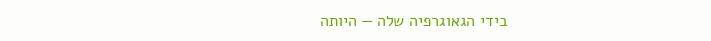בידי הגאוגרפיה שלה — היותה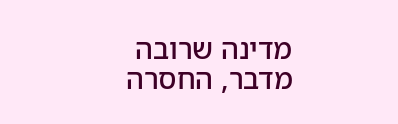מדינה שרובה מדבר, החסרה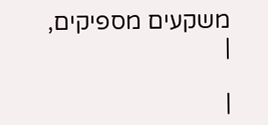משקעים מספיקים,
|

|